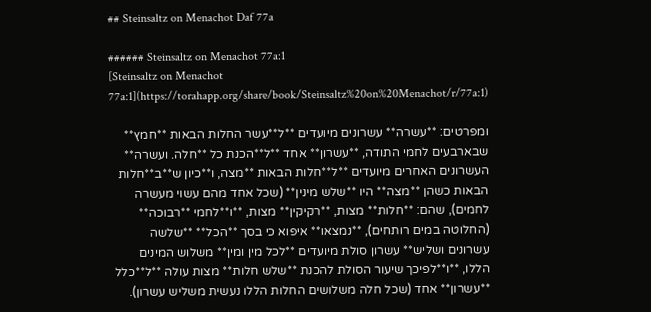## Steinsaltz on Menachot Daf 77a

###### Steinsaltz on Menachot 77a:1
[Steinsaltz on Menachot 77a:1](https://torahapp.org/share/book/Steinsaltz%20on%20Menachot/r/77a:1)

ומפרטים: **עשרה** עשרונים מיועדים **ל**עשר החלות הבאות **חמץ** שבארבעים לחמי התודה, **עשרון** אחד **ל**הכנת כל **חלה. ועשרה** העשרונים האחרים מיועדים **ל**חלות הבאות **מצה, ו**כיון ש**ב**חלות הבאות כשהן **מצה** היו **שלש מינין** (שכל אחד מהם עשוי מעשרה לחמים), שהם: **חלות** מצות, **רקיקין** מצות, **ו**לחמי **רבוכה** (החלוטה במים רותחים), **נמצאו** איפוא כי בסך **הכל** **שלשה עשרונים ושליש** עשרון סולת מיועדים **לכל מין ומין** משלוש המינים הללו, **ו**לפיכך שיעור הסולת להכנת **שלש חלות** מצות עולה **ל**כלל **עשרון** אחד (שכל חלה משלושים החלות הללו נעשית משליש עשרון).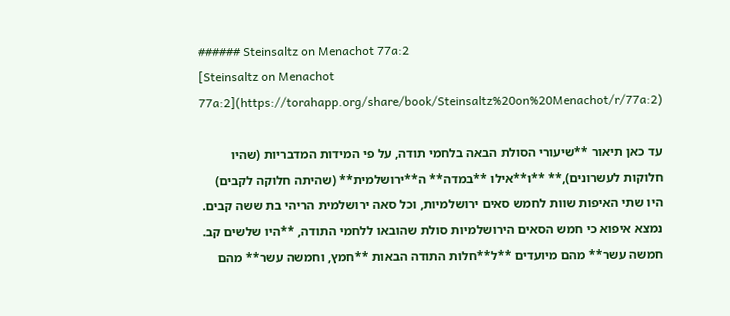###### Steinsaltz on Menachot 77a:2
[Steinsaltz on Menachot 77a:2](https://torahapp.org/share/book/Steinsaltz%20on%20Menachot/r/77a:2)

עד כאן תיאור **שיעורי הסולת הבאה בלחמי תודה, על פי המידות המדבריות (שהיו חלוקות לעשרונים),** **ו**אילו **במדה** ה**ירושלמית** (שהיתה חלוקה לקבים) היו שתי האיפות שוות לחמש סאים ירושלמיות, וכל סאה ירושלמית הריהי בת ששה קבים. נמצא איפוא כי חמש הסאים הירושלמיות סולת שהובאו ללחמי התודה, **היו שלשים קב. חמשה עשר** מהם מיועדים **ל**חלות התודה הבאות **חמץ, וחמשה עשר** מהם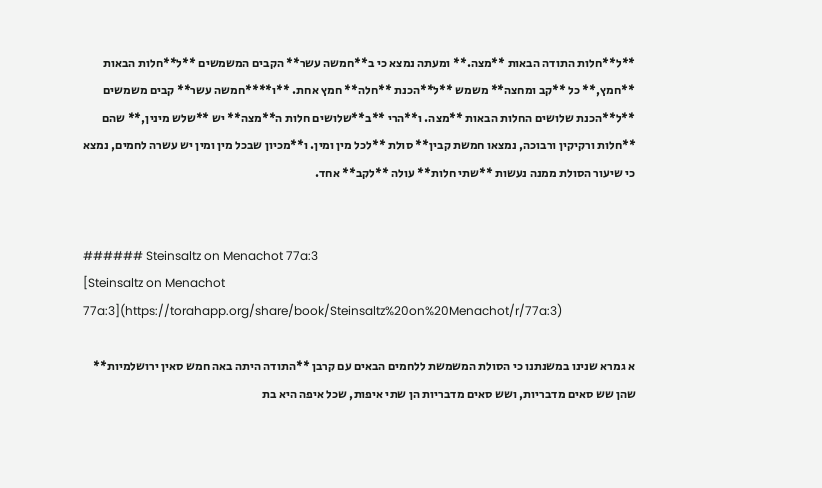**ל**חלות התודה הבאות **מצה.** ומעתה נמצא כי ב**חמשה עשר** הקבים המשמשים **ל**חלות הבאות **חמץ,** כל **קב ומחצה** משמש **ל**הכנת **חלה** חמץ אחת. **ו****חמשה עשר** קבים משמשים **ל**הכנת שלושים החלות הבאות **מצה. ו**הרי **ב**שלושים חלות ה**מצה** יש **שלש מינין,** שהם **חלות ורקיקין ורבוכה, נמצאו חמשת קבין** סולת **לכל מין ומין. ו**מכיון שבכל מין ומין יש עשרה לחמים, נמצא כי שיעור הסולת ממנה נעשות **שתי חלות** עולה **לקב** אחד.


###### Steinsaltz on Menachot 77a:3
[Steinsaltz on Menachot 77a:3](https://torahapp.org/share/book/Steinsaltz%20on%20Menachot/r/77a:3)

א גמרא שנינו במשנתנו כי הסולת המשמשת ללחמים הבאים עם קרבן **התודה היתה באה חמש סאין ירושלמיות** שהן שש סאים מדבריות, ושש סאים מדבריות הן שתי איפות, שכל איפה היא בת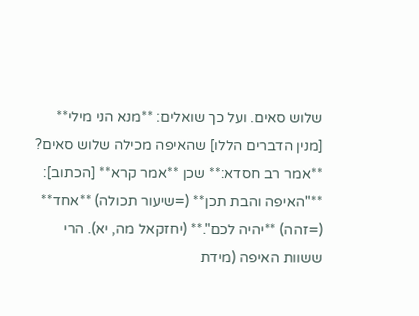שלוש סאים. ועל כך שואלים: **מנא הני מילי** [מנין הדברים הללו] שהאיפה מכילה שלוש סאים? **אמר רב חסדא:** שכן **אמר קרא** [הכתוב]: **"האיפה והבת תכן** (=שיעור תכולה) **אחד** (=זהה) **יהיה לכם".** (יחזקאל מה, יא). הרי ששוות האיפה (מידת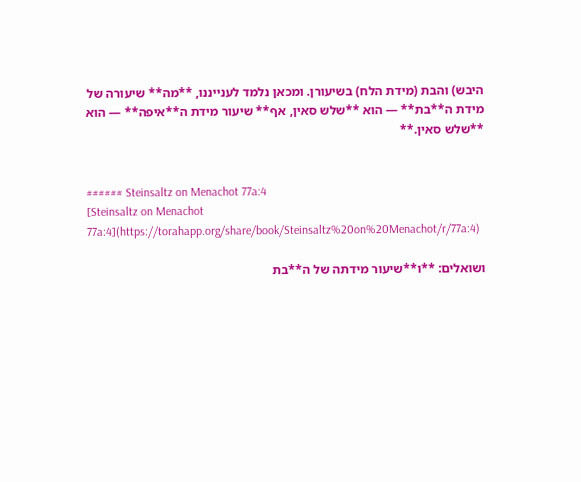היבש) והבת (מידת הלח) בשיעורן. ומכאן נלמד לענייננו, **מה** שיעורה של מידת ה**בת** — הוא **שלש סאין, אף** שיעור מידת ה**איפה** — הוא **שלש סאין.**


###### Steinsaltz on Menachot 77a:4
[Steinsaltz on Menachot 77a:4](https://torahapp.org/share/book/Steinsaltz%20on%20Menachot/r/77a:4)

ושואלים: **ו**שיעור מידתה של ה**בת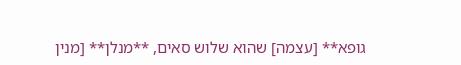גופא** [עצמה] שהוא שלוש סאים, **מנלן** [מנין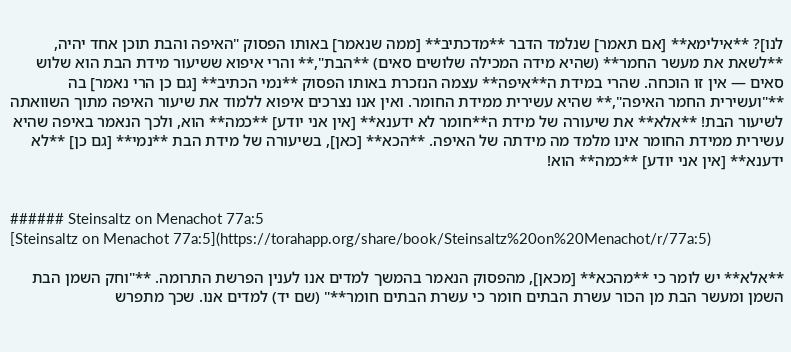לנו]? **אילימא** [אם תאמר] שנלמד הדבר **מדכתיב** [ממה שנאמר] באותו הפסוק "האיפה והבת תוכן אחד יהיה, **לשאת את מעשר החמר** (שהיא מידה המכילה שלושים סאים) **הבת",** והרי איפוא ששיעור מידת הבת הוא שלוש סאים — אין זו הוכחה. שהרי במידת ה**איפה** עצמה הנזכרת באותו הפסוק **נמי הכתיב** [גם כן הרי נאמר] בה **"ועשירית החמר האיפה",** שהיא עשירית ממידת החומר. ואין אנו נצרכים איפוא ללמוד את שיעור האיפה מתוך השוואתה לשיעור הבת! **אלא** את שיעורה של מידת ה**חומר לא ידענא** [אין אני יודע] **כמה** הוא, ולכך הנאמר באיפה שהיא עשירית ממידת החומר אינו מלמד מה מידתה של האיפה. **הכא** [כאן], בשיעורה של מידת הבת **נמי** [גם כן] **לא ידענא** [אין אני יודע] **כמה** הוא!


###### Steinsaltz on Menachot 77a:5
[Steinsaltz on Menachot 77a:5](https://torahapp.org/share/book/Steinsaltz%20on%20Menachot/r/77a:5)

**אלא** יש לומר כי **מהכא** [מכאן], מהפסוק הנאמר בהמשך למדים אנו לענין הפרשת התרומה. **"וחק השמן הבת השמן ומעשר הבת מן הכור עשרת הבתים חומר כי עשרת הבתים חומר**" (שם יד) למדים אנו. שכך מתפרש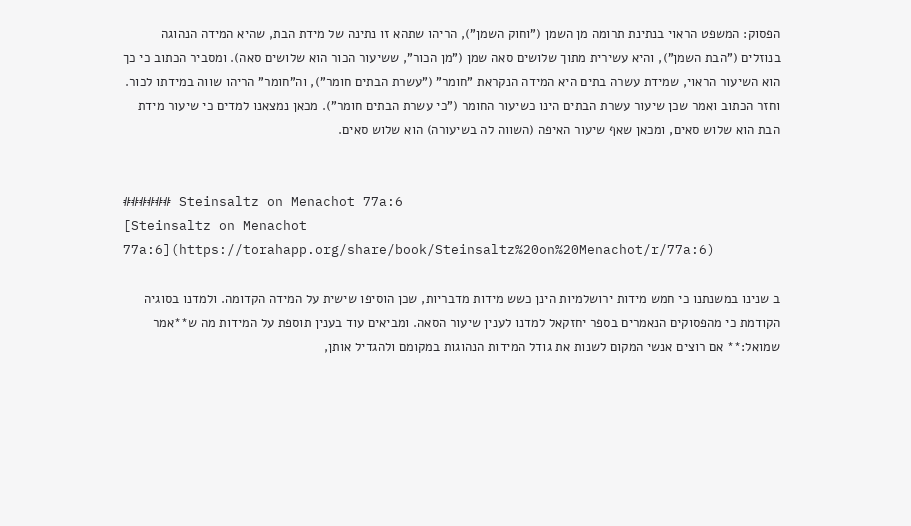הפסוק: המשפט הראוי בנתינת תרומה מן השמן ("וחוק השמן"), הריהו שתהא זו נתינה של מידת הבת, שהיא המידה הנהוגה בנוזלים ("הבת השמן"), והיא עשירית מתוך שלושים סאה שמן ("מן הכור", ששיעור הכור הוא שלושים סאה). ומסביר הכתוב כי כך הוא השיעור הראוי, שמידת עשרה בתים היא המידה הנקראת "חומר" ("עשרת הבתים חומר"), וה"חומר" הריהו שווה במידתו לכור. וחזר הכתוב ואמר שכן שיעור עשרת הבתים הינו כשיעור החומר ("כי עשרת הבתים חומר"). מכאן נמצאנו למדים כי שיעור מידת הבת הוא שלוש סאים, ומכאן שאף שיעור האיפה (השווה לה בשיעורה) הוא שלוש סאים.


###### Steinsaltz on Menachot 77a:6
[Steinsaltz on Menachot 77a:6](https://torahapp.org/share/book/Steinsaltz%20on%20Menachot/r/77a:6)

ב שנינו במשנתנו כי חמש מידות ירושלמיות הינן כשש מידות מדבריות, שכן הוסיפו שישית על המידה הקדומה. ולמדנו בסוגיה הקודמת כי מהפסוקים הנאמרים בספר יחזקאל למדנו לענין שיעור הסאה. ומביאים עוד בענין תוספת על המידות מה ש**אמר שמואל:** אם רוצים אנשי המקום לשנות את גודל המידות הנהוגות במקומם ולהגדיל אותן,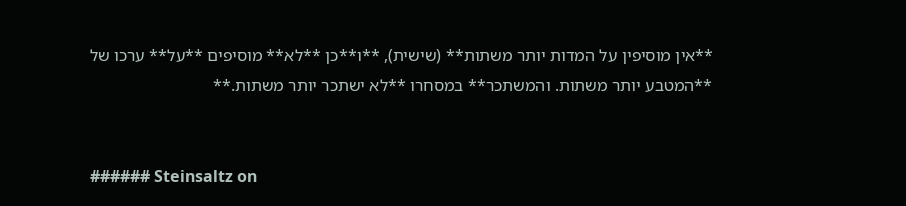**אין מוסיפין על המדות יותר משתות** (שישית), **ו**כן **לא** מוסיפים **על** ערכו של **המטבע יותר משתות. והמשתכר** במסחרו **לא ישתכר יותר משתות.**


###### Steinsaltz on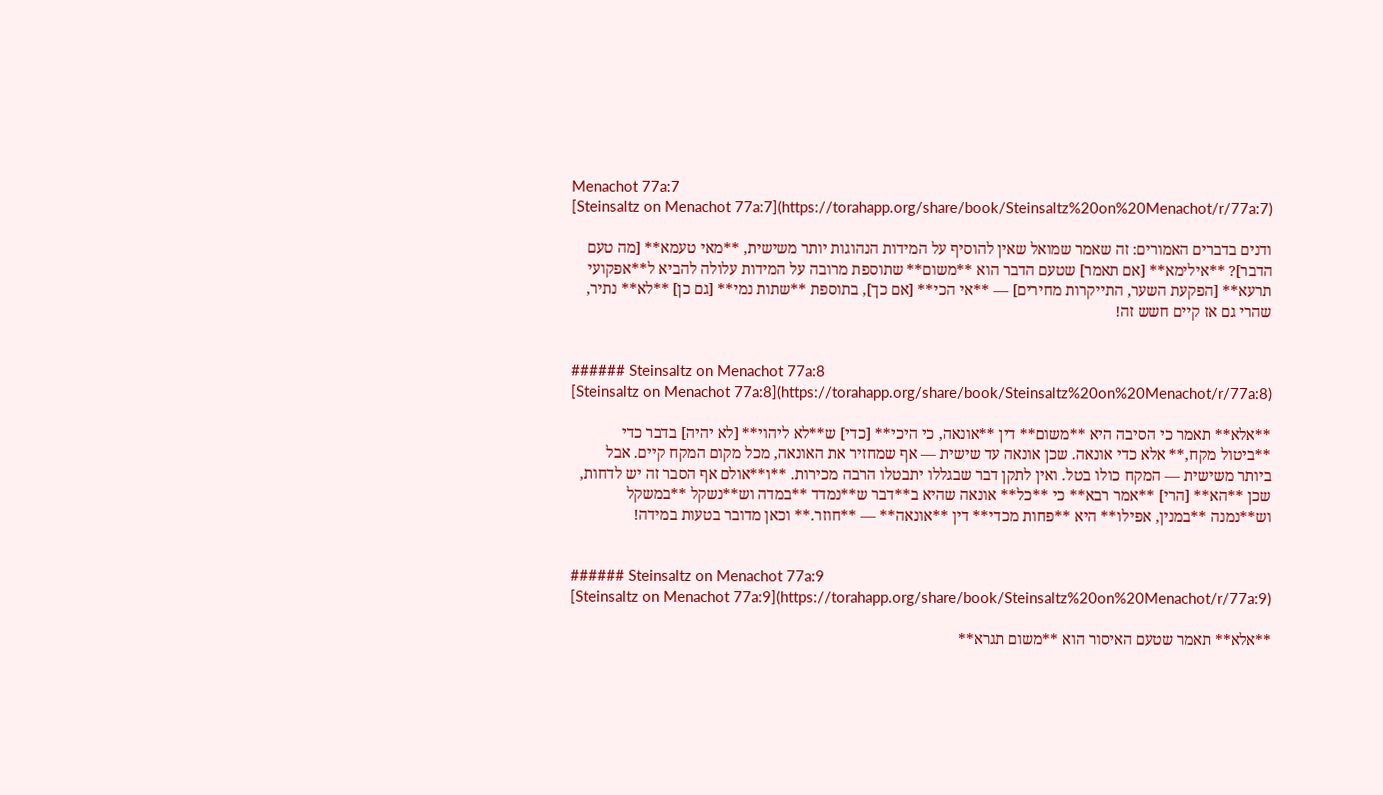Menachot 77a:7
[Steinsaltz on Menachot 77a:7](https://torahapp.org/share/book/Steinsaltz%20on%20Menachot/r/77a:7)

ודנים בדברים האמורים: זה שאמר שמואל שאין להוסיף על המידות הנהוגות יותר משישית, **מאי טעמא** [מה טעם הדבר]? **אילימא** [אם תאמר] שטעם הדבר הוא **משום** שתוספת מרובה על המידות עלולה להביא ל**אפקועי תרעא** [הפקעת השער, התייקרות מחירים] — **אי הכי** [אם כך], בתוספת **שתות נמי** [גם כן] **לא** נתיר, שהרי גם אז קיים חשש זה!


###### Steinsaltz on Menachot 77a:8
[Steinsaltz on Menachot 77a:8](https://torahapp.org/share/book/Steinsaltz%20on%20Menachot/r/77a:8)

**אלא** תאמר כי הסיבה היא **משום** דין **אונאה, כי היכי** [כדי] ש**לא ליהוי** [לא יהיה] בדבר כדי **ביטול מקח,** אלא כדי אונאה. שכן אונאה עד שישית — אף שמחזיר את האונאה, מכל מקום המקח קיים. אבל ביותר משישית — המקח כולו בטל. ואין לתקן דבר שבגללו יתבטלו הרבה מכירות. **ו**אולם אף הסבר זה יש לדחות, שכן **הא** [הרי] **אמר רבא** כי **כל** אונאה שהיא ב**דבר ש**נמדד **במדה וש**נשקל **במשקל וש**נמנה **במנין, אפילו** היא **פחות מכדי** דין **אונאה** — **חוזר.** וכאן מדובר בטעות במידה!


###### Steinsaltz on Menachot 77a:9
[Steinsaltz on Menachot 77a:9](https://torahapp.org/share/book/Steinsaltz%20on%20Menachot/r/77a:9)

**אלא** תאמר שטעם האיסור הוא **משום תגרא**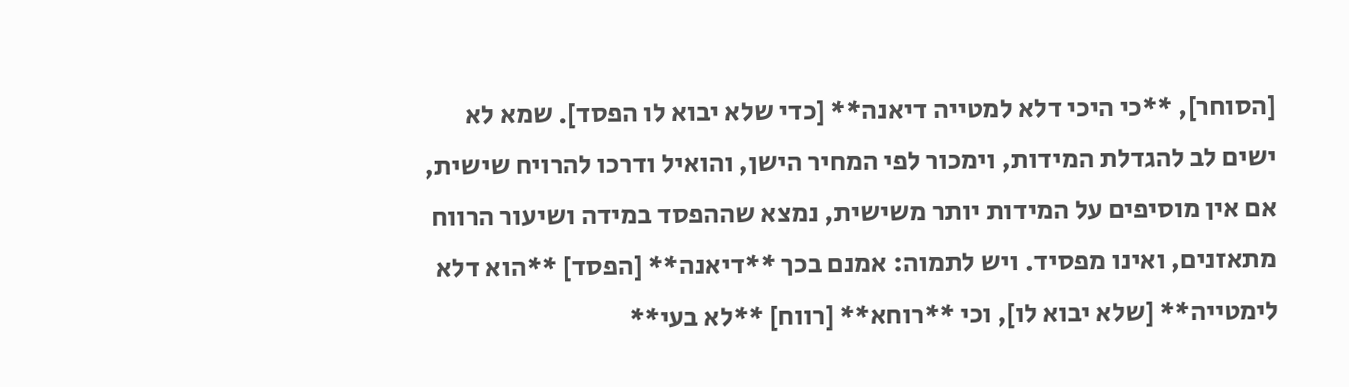[הסוחר], **כי היכי דלא למטייה דיאנה** [כדי שלא יבוא לו הפסד]. שמא לא ישים לב להגדלת המידות, וימכור לפי המחיר הישן, והואיל ודרכו להרויח שישית, אם אין מוסיפים על המידות יותר משישית, נמצא שההפסד במידה ושיעור הרווח מתאזנים, ואינו מפסיד. ויש לתמוה: אמנם בכך **דיאנה** [הפסד] **הוא דלא לימטייה** [שלא יבוא לו], וכי **רוחא** [רווח] **לא בעי**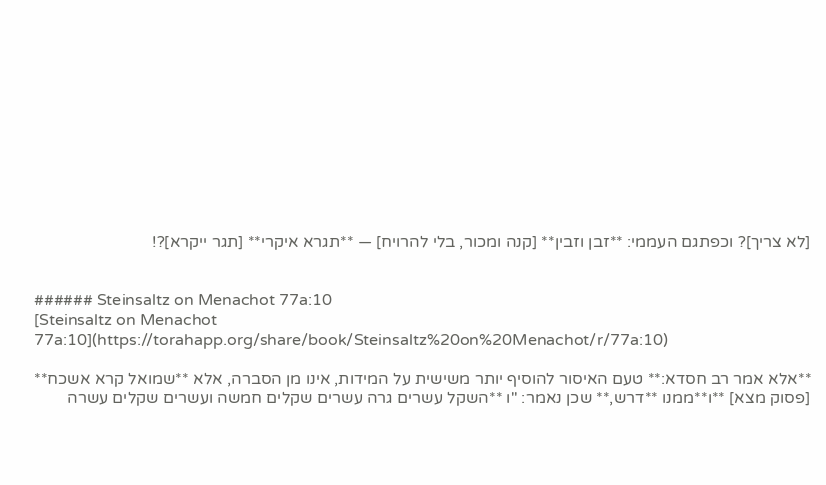[לא צריך]? וכפתגם העממי: **זבן וזבין** [קנה ומכור, בלי להרויח] — **תגרא איקרי** [תגר ייקרא]?!


###### Steinsaltz on Menachot 77a:10
[Steinsaltz on Menachot 77a:10](https://torahapp.org/share/book/Steinsaltz%20on%20Menachot/r/77a:10)

**אלא אמר רב חסדא:** טעם האיסור להוסיף יותר משישית על המידות, אינו מן הסברה, אלא **שמואל קרא אשכח** [פסוק מצא] **ו**ממנו **דרש,** שכן נאמר: "ו **השקל עשרים גרה עשרים שקלים חמשה ועשרים שקלים עשרה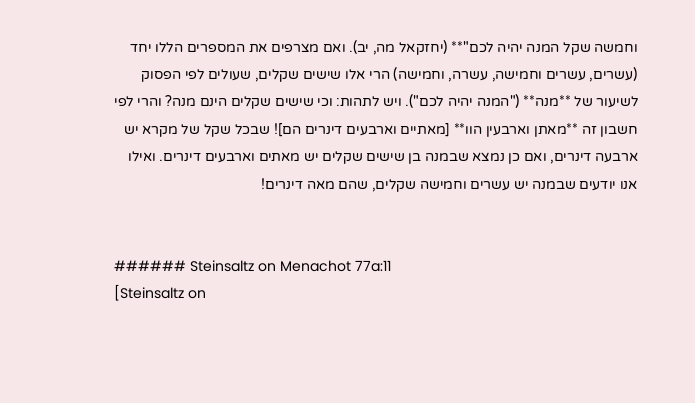וחמשה שקל המנה יהיה לכם"** (יחזקאל מה, יב). ואם מצרפים את המספרים הללו יחד (עשרים, עשרים וחמישה, עשרה, וחמישה) הרי אלו שישים שקלים, שעולים לפי הפסוק לשיעור של **מנה** ("המנה יהיה לכם"). ויש לתהות: וכי שישים שקלים הינם מנה? והרי לפי חשבון זה **מאתן וארבעין הוו** [מאתיים וארבעים דינרים הם]! שבכל שקל של מקרא יש ארבעה דינרים, ואם כן נמצא שבמנה בן שישים שקלים יש מאתים וארבעים דינרים. ואילו אנו יודעים שבמנה יש עשרים וחמישה שקלים, שהם מאה דינרים!


###### Steinsaltz on Menachot 77a:11
[Steinsaltz on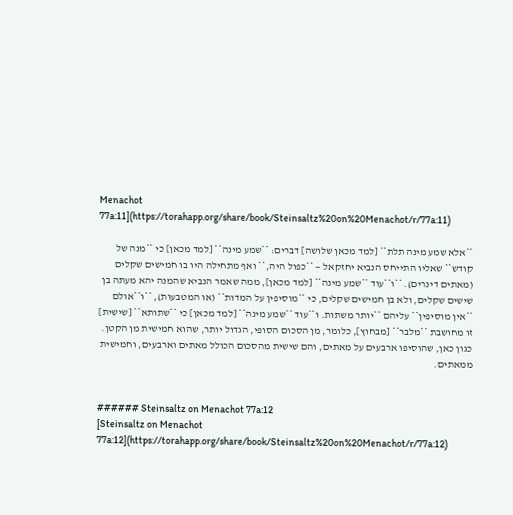Menachot 77a:11](https://torahapp.org/share/book/Steinsaltz%20on%20Menachot/r/77a:11)

**אלא שמע מינה תלת** [למד מכאן שלושה] דברים: **שמע מינה** [למד מכאן] כי **מנה של קודש** שאליו התייחס הנביא יחזקאל — **כפול היה,** ואף מתחילה היו בו חמישים שקלים (מאתים דינרים). **ו**עוד **שמע מינה** [למד מכאן], ממה שאמר הנביא שהמנה יהא מעתה בן שישים שקלים, ולא בן חמישים שקלים, כי **מוסיפין על המדות** (או המטבעות), **ו**אולם **אין מוסיפין** עליהם **יותר משתות. ו**עוד **שמע מינה** [למד מכאן] כי **שתותא** [שישית] זו מחושבת **מלבר** [מבחוץ], כלומר, מן הסכום הסופי, הגדול יותר, שהוא חמישית מן הקטן. כגון כאן, שהוסיפו ארבעים על מאתים, והם שישית מהסכום הכולל מאתים וארבעים, וחמישית ממאתים.


###### Steinsaltz on Menachot 77a:12
[Steinsaltz on Menachot 77a:12](https://torahapp.org/share/book/Steinsaltz%20on%20Menachot/r/77a:12)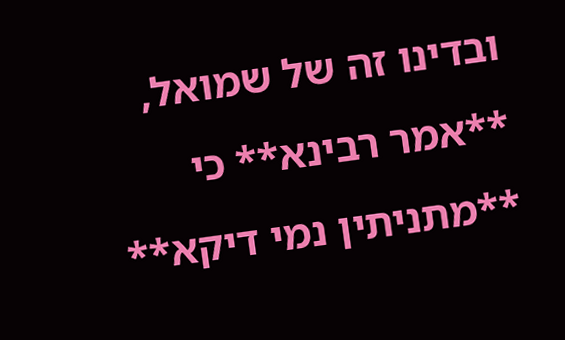ובדינו זה של שמואל, **אמר רבינא** כי **מתניתין נמי דיקא**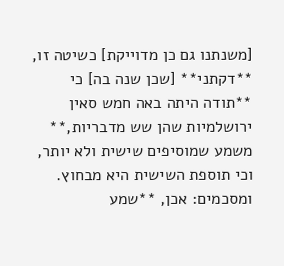[משנתנו גם כן מדוייקת] כשיטה זו, **דקתני** [שכן שנה בה] כי **תודה היתה באה חמש סאין ירושלמיות שהן שש מדבריות,** משמע שמוסיפים שישית ולא יותר, וכי תוספת השישית היא מבחוץ. ומסכמים: אכן, **שמע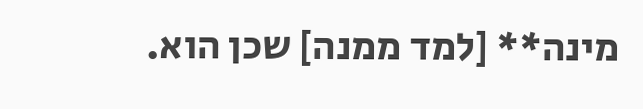מינה** [למד ממנה] שכן הוא.